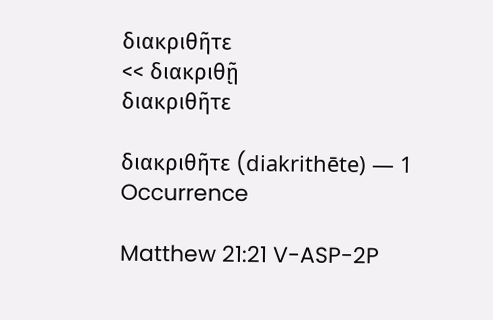διακριθῆτε
<< διακριθῇ
διακριθῆτε

διακριθῆτε (diakrithēte) — 1 Occurrence

Matthew 21:21 V-ASP-2P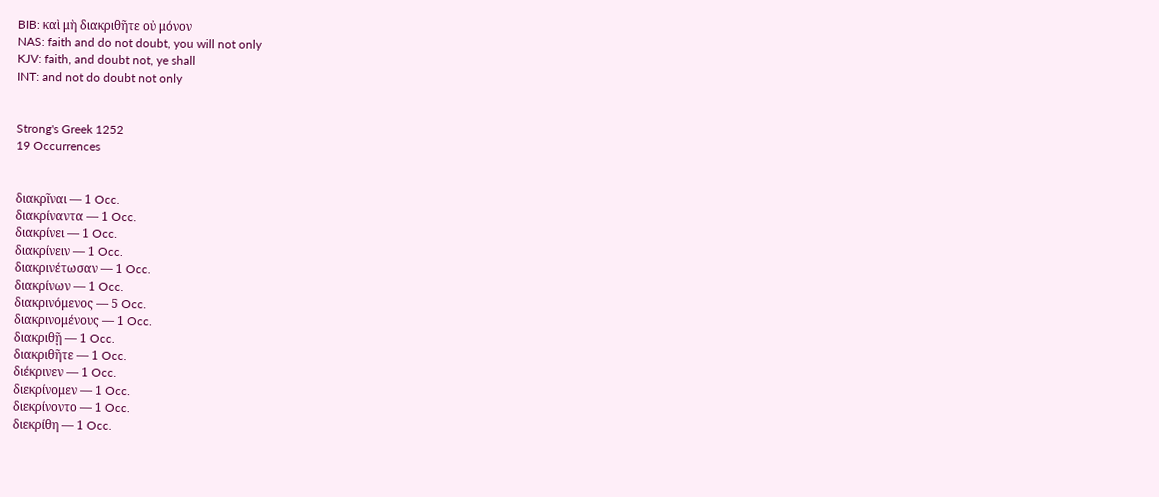BIB: καὶ μὴ διακριθῆτε οὐ μόνον
NAS: faith and do not doubt, you will not only
KJV: faith, and doubt not, ye shall
INT: and not do doubt not only


Strong's Greek 1252
19 Occurrences


διακρῖναι — 1 Occ.
διακρίναντα — 1 Occ.
διακρίνει — 1 Occ.
διακρίνειν — 1 Occ.
διακρινέτωσαν — 1 Occ.
διακρίνων — 1 Occ.
διακρινόμενος — 5 Occ.
διακρινομένους — 1 Occ.
διακριθῇ — 1 Occ.
διακριθῆτε — 1 Occ.
διέκρινεν — 1 Occ.
διεκρίνομεν — 1 Occ.
διεκρίνοντο — 1 Occ.
διεκρίθη — 1 Occ.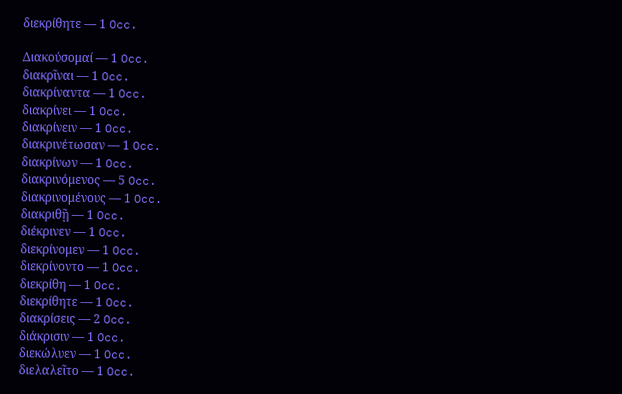διεκρίθητε — 1 Occ.

Διακούσομαί — 1 Occ.
διακρῖναι — 1 Occ.
διακρίναντα — 1 Occ.
διακρίνει — 1 Occ.
διακρίνειν — 1 Occ.
διακρινέτωσαν — 1 Occ.
διακρίνων — 1 Occ.
διακρινόμενος — 5 Occ.
διακρινομένους — 1 Occ.
διακριθῇ — 1 Occ.
διέκρινεν — 1 Occ.
διεκρίνομεν — 1 Occ.
διεκρίνοντο — 1 Occ.
διεκρίθη — 1 Occ.
διεκρίθητε — 1 Occ.
διακρίσεις — 2 Occ.
διάκρισιν — 1 Occ.
διεκώλυεν — 1 Occ.
διελαλεῖτο — 1 Occ.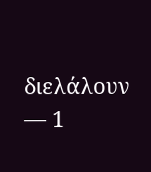διελάλουν — 1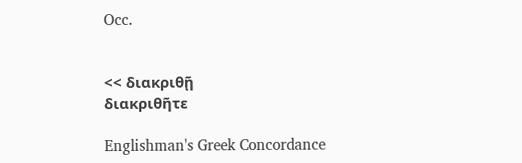Occ.


<< διακριθῇ
διακριθῆτε

Englishman's Greek Concordance